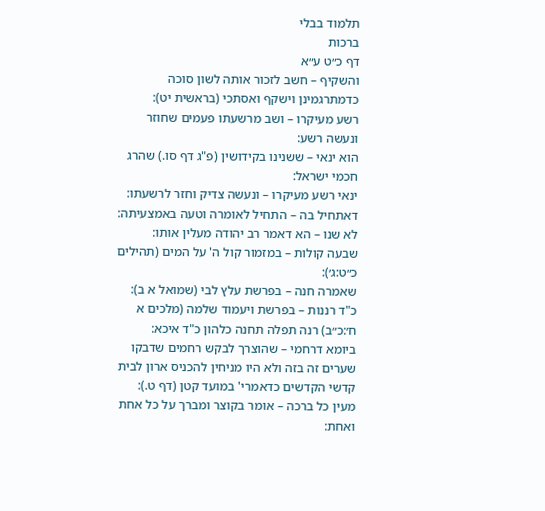תלמוד בבלי
ברכות
דף כ״ט ע״א
והשקיף – חשב לזכור אותה לשון סוכה כדמתרגמינן וישקף ואסתכי (בראשית יט):
רשע מעיקרו – ושב מרשעתו פעמים שחוזר ונעשה רשע:
הוא ינאי – ששנינו בקידושין (פ"ג דף סו.) שהרג חכמי ישראל:
ינאי רשע מעיקרו – ונעשה צדיק וחזר לרשעתו:
דאתחיל בה – התחיל לאומרה וטעה באמצעיתה:
לא שנו – הא דאמר רב יהודה מעלין אותו:
שבעה קולות – במזמור קול ה' על המים (תהילים כ״ט:ג׳):
שאמרה חנה – בפרשת עלץ לבי (שמואל א ב):
כ"ד רננות – בפרשת ויעמוד שלמה (מלכים א ח׳:כ״ב) רנה תפלה תחנה כלהון כ"ד איכא:
ביומא דרחמי – שהוצרך לבקש רחמים שדבקו שערים זה בזה ולא היו מניחין להכניס ארון לבית קדשי הקדשים כדאמרי' במועד קטן (דף ט.):
מעין כל ברכה – אומר בקוצר ומברך על כל אחת ואחת: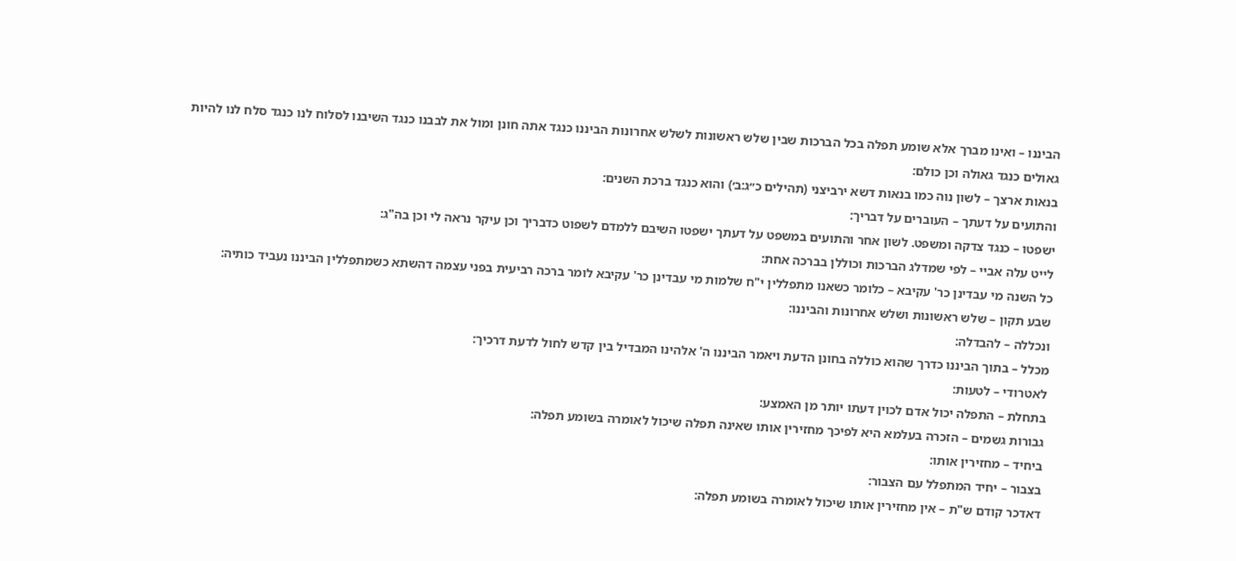הביננו – ואינו מברך אלא שומע תפלה בכל הברכות שבין שלש ראשונות לשלש אחרונות הביננו כנגד אתה חונן ומול את לבבנו כנגד השיבנו לסלוח לנו כנגד סלח לנו להיות גאולים כנגד גאולה וכן כולם:
בנאות ארצך – לשון נוה כמו בנאות דשא ירביצני (תהילים כ״ג:ב׳) והוא כנגד ברכת השנים:
והתועים על דעתך – העוברים על דבריך:
ישפטו – כנגד צדקה ומשפט. לשון אחר והתועים במשפט על דעתך ישפטו השיבם ללמדם לשפוט כדבריך וכן עיקר נראה לי וכן בה"ג:
לייט עלה אביי – לפי שמדלג הברכות וכוללן בברכה אחת:
כל השנה מי עבדינן כר' עקיבא – כלומר כשאנו מתפללין י"ח שלמות מי עבדינן כר' עקיבא לומר ברכה רביעית בפני עצמה דהשתא כשמתפללין הביננו נעביד כותיה:
שבע תקון – שלש ראשונות ושלש אחרונות והביננו:
ונכללה – להבדלה:
מכלל – בתוך הביננו כדרך שהוא כוללה בחונן הדעת ויאמר הביננו ה' אלהינו המבדיל בין קדש לחול לדעת דרכיך:
לאטרודי – לטעות:
בתחלת – התפלה יכול אדם לכוין דעתו יותר מן האמצע:
גבורות גשמים – הזכרה בעלמא היא לפיכך מחזירין אותו שאינה תפלה שיכול לאומרה בשומע תפלה:
ביחיד – מחזירין אותו:
בצבור – יחיד המתפלל עם הצבור:
דאדכר קודם ש"ת – אין מחזירין אותו שיכול לאומרה בשומע תפלה: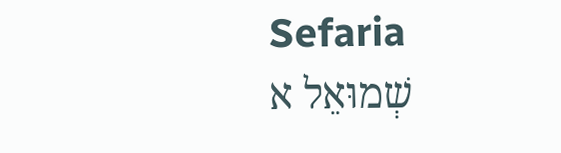Sefaria
שְׁמוּאֵל א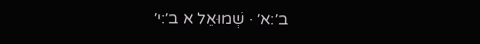ב׳:א׳ · שְׁמוּאֵל א ב׳:י׳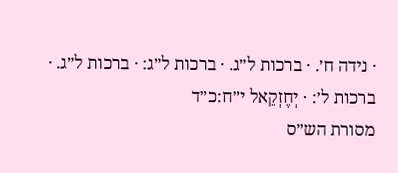· נידה ח׳. · ברכות ל״ג. · ברכות ל״ג: · ברכות ל״ג. · ברכות ל׳: · יְחֶזְקֵאל י״ח:כ״ד
מסורת הש״ס